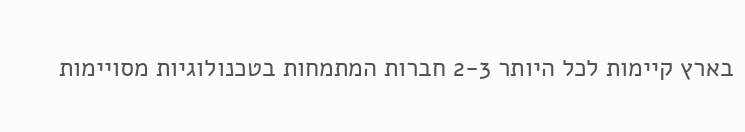בארץ קיימות לכל היותר 2-3 חברות המתמחות בטכנולוגיות מסויימות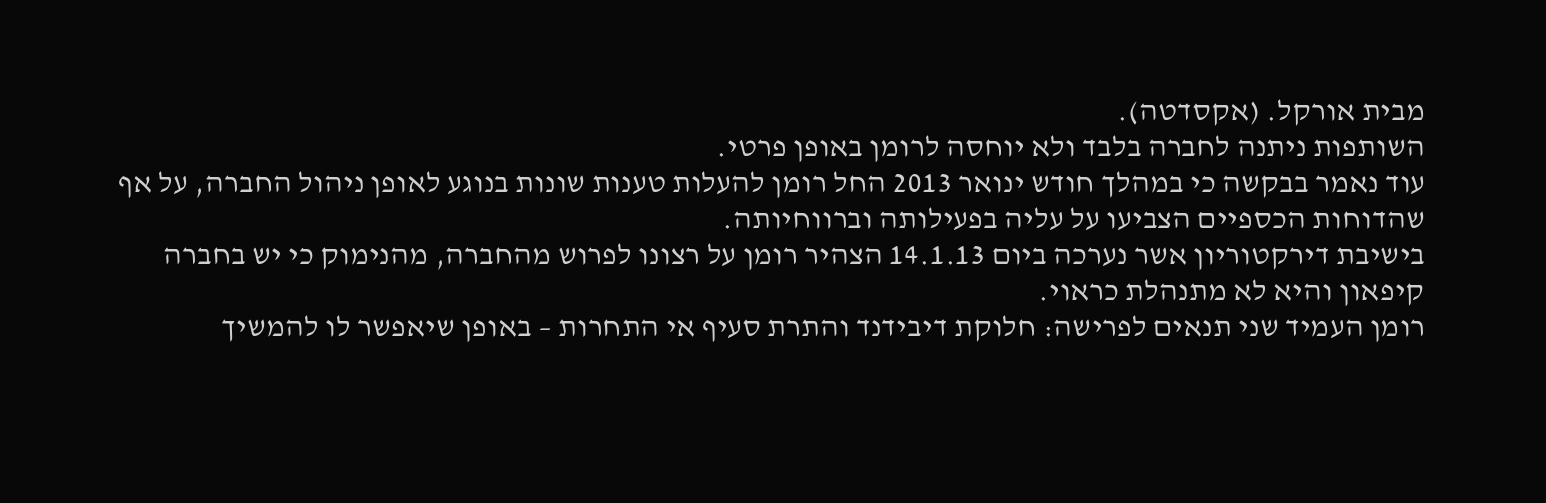מבית אורקל. (אקסדטה).
השותפות ניתנה לחברה בלבד ולא יוחסה לרומן באופן פרטי.
עוד נאמר בבקשה כי במהלך חודש ינואר 2013 החל רומן להעלות טענות שונות בנוגע לאופן ניהול החברה, על אף שהדוחות הכספיים הצביעו על עליה בפעילותה וברווחיותה.
בישיבת דירקטוריון אשר נערכה ביום 14.1.13 הצהיר רומן על רצונו לפרוש מהחברה, מהנימוק כי יש בחברה קיפאון והיא לא מתנהלת כראוי.
רומן העמיד שני תנאים לפרישה: חלוקת דיבידנד והתרת סעיף אי התחרות – באופן שיאפשר לו להמשיך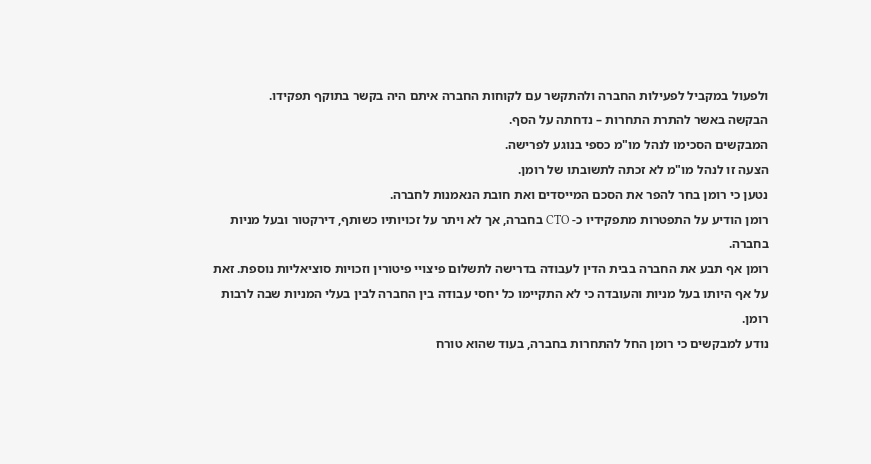ולפעול במקביל לפעילות החברה ולהתקשר עם לקוחות החברה איתם היה בקשר בתוקף תפקידו.
הבקשה באשר להתרת התחרות – נדחתה על הסף.
המבקשים הסכימו לנהל מו"מ כספי בנוגע לפרישה.
הצעה זו לנהל מו"מ לא זכתה לתשובתו של רומן.
נטען כי רומן בחר להפר את הסכם המייסדים ואת חובת הנאמנות לחברה.
רומן הודיע על התפטרות מתפקידיו כ- CTO בחברה, אך לא ויתר על זכויותיו כשותף, דירקטור ובעל מניות בחברה.
רומן אף תבע את החברה בבית הדין לעבודה בדרישה לתשלום פיצויי פיטורין וזכויות סוציאליות נוספת. זאת על אף היותו בעל מניות והעובדה כי לא התקיימו כל יחסי עבודה בין החברה לבין בעלי המניות שבה לרבות רומן.
נודע למבקשים כי רומן החל להתחרות בחברה, בעוד שהוא טורח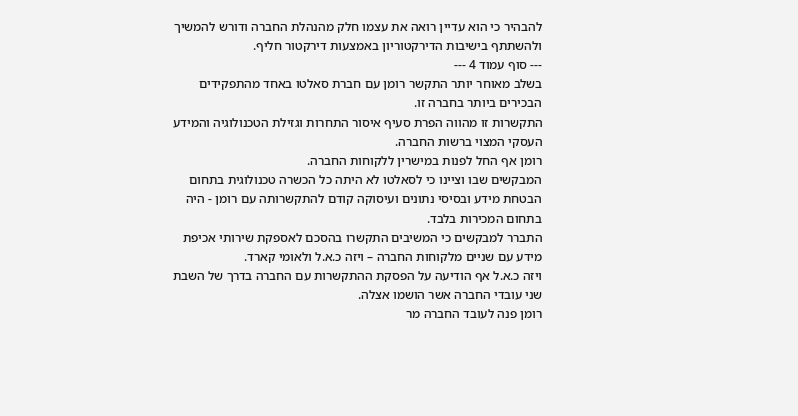להבהיר כי הוא עדיין רואה את עצמו חלק מהנהלת החברה ודורש להמשיך ולהשתתף בישיבות הדירקטוריון באמצעות דירקטור חליף.
--- סוף עמוד 4 ---
בשלב מאוחר יותר התקשר רומן עם חברת סאלטו באחד מהתפקידים הבכירים ביותר בחברה זו.
התקשרות זו מהווה הפרת סעיף איסור התחרות וגזילת הטכנולוגיה והמידע העסקי המצוי ברשות החברה.
רומן אף החל לפנות במישרין ללקוחות החברה.
המבקשים שבו וציינו כי לסאלטו לא היתה כל הכשרה טכנולוגית בתחום הבטחת מידע ובסיסי נתונים ועיסוקה קודם להתקשרותה עם רומן - היה בתחום המכירות בלבד.
התברר למבקשים כי המשיבים התקשרו בהסכם לאספקת שירותי אכיפת מידע עם שניים מלקוחות החברה – ויזה כ.א.ל ולאומי קארד.
ויזה כ.א.ל אף הודיעה על הפסקת ההתקשרות עם החברה בדרך של השבת שני עובדי החברה אשר הושמו אצלה.
רומן פנה לעובד החברה מר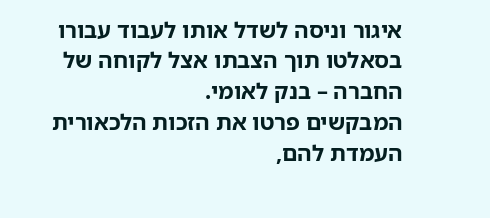איגור וניסה לשדל אותו לעבוד עבורו בסאלטו תוך הצבתו אצל לקוחה של החברה – בנק לאומי.
המבקשים פרטו את הזכות הלכאורית העמדת להם,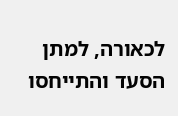לכאורה, למתן הסעד והתייחסו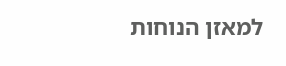למאזן הנוחות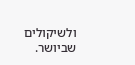ולשיקולים שביושר.